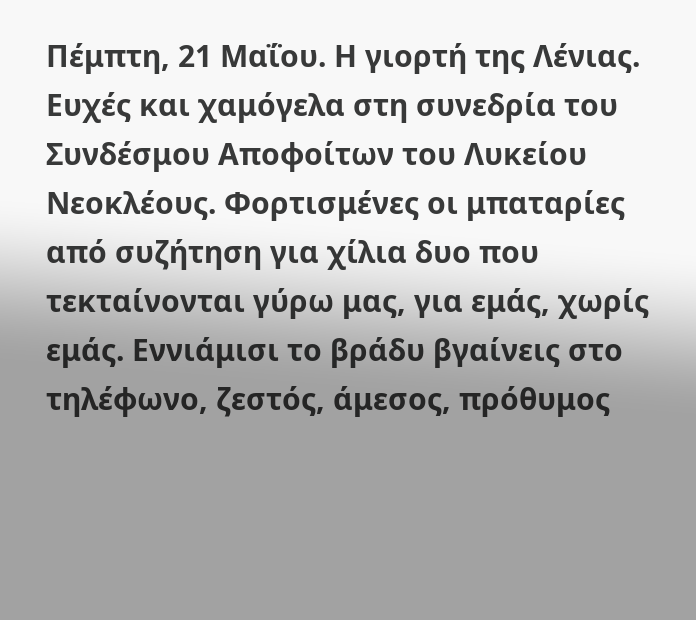Πέμπτη, 21 Μαΐου. Η γιορτή της Λένιας. Ευχές και χαμόγελα στη συνεδρία του Συνδέσμου Αποφοίτων του Λυκείου Νεοκλέους. Φορτισμένες οι μπαταρίες από συζήτηση για χίλια δυο που τεκταίνονται γύρω μας, για εμάς, χωρίς εμάς. Εννιάμισι το βράδυ βγαίνεις στο τηλέφωνο, ζεστός, άμεσος, πρόθυμος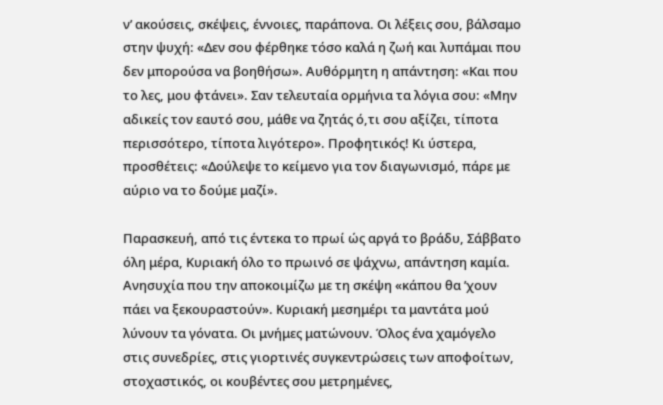ν’ ακούσεις, σκέψεις, έννοιες, παράπονα. Οι λέξεις σου, βάλσαμο στην ψυχή: «Δεν σου φέρθηκε τόσο καλά η ζωή και λυπάμαι που δεν μπορούσα να βοηθήσω». Αυθόρμητη η απάντηση: «Και που το λες, μου φτάνει». Σαν τελευταία ορμήνια τα λόγια σου: «Μην αδικείς τον εαυτό σου, μάθε να ζητάς ό,τι σου αξίζει, τίποτα περισσότερο, τίποτα λιγότερο». Προφητικός! Κι ύστερα, προσθέτεις: «Δούλεψε το κείμενο για τον διαγωνισμό, πάρε με αύριο να το δούμε μαζί».

Παρασκευή, από τις έντεκα το πρωί ώς αργά το βράδυ, Σάββατο όλη μέρα, Κυριακή όλο το πρωινό σε ψάχνω, απάντηση καμία. Ανησυχία που την αποκοιμίζω με τη σκέψη «κάπου θα ’χουν πάει να ξεκουραστούν». Κυριακή μεσημέρι τα μαντάτα μού λύνουν τα γόνατα. Οι μνήμες ματώνουν. Όλος ένα χαμόγελο στις συνεδρίες, στις γιορτινές συγκεντρώσεις των αποφοίτων, στοχαστικός, οι κουβέντες σου μετρημένες,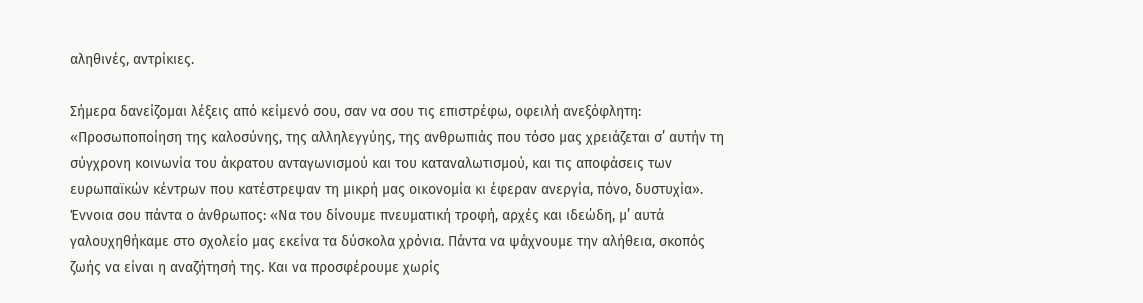αληθινές, αντρίκιες.

Σήμερα δανείζομαι λέξεις από κείμενό σου, σαν να σου τις επιστρέφω, οφειλή ανεξόφλητη: «Προσωποποίηση της καλοσύνης, της αλληλεγγύης, της ανθρωπιάς που τόσο μας χρειάζεται σ’ αυτήν τη σύγχρονη κοινωνία του άκρατου ανταγωνισμού και του καταναλωτισμού, και τις αποφάσεις των ευρωπαϊκών κέντρων που κατέστρεψαν τη μικρή μας οικονομία κι έφεραν ανεργία, πόνο, δυστυχία». Έννοια σου πάντα ο άνθρωπος: «Να του δίνουμε πνευματική τροφή, αρχές και ιδεώδη, μ’ αυτά γαλουχηθήκαμε στο σχολείο μας εκείνα τα δύσκολα χρόνια. Πάντα να ψάχνουμε την αλήθεια, σκοπός ζωής να είναι η αναζήτησή της. Και να προσφέρουμε χωρίς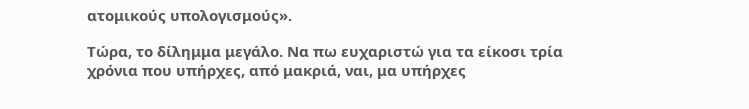ατομικούς υπολογισμούς».

Τώρα, το δίλημμα μεγάλο. Να πω ευχαριστώ για τα είκοσι τρία χρόνια που υπήρχες, από μακριά, ναι, μα υπήρχες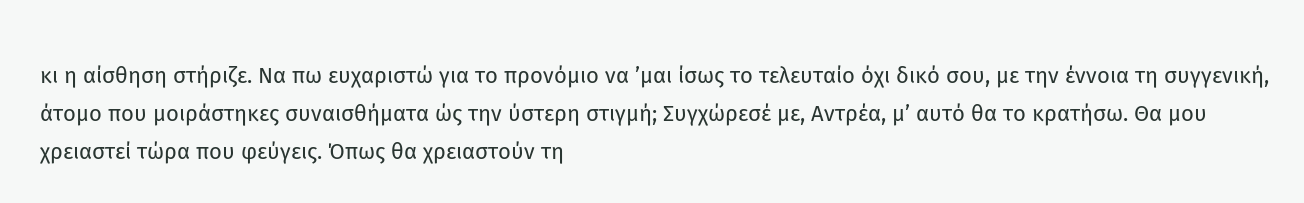κι η αίσθηση στήριζε. Να πω ευχαριστώ για το προνόμιο να ’μαι ίσως το τελευταίο όχι δικό σου, με την έννοια τη συγγενική, άτομο που μοιράστηκες συναισθήματα ώς την ύστερη στιγμή; Συγχώρεσέ με, Αντρέα, μ’ αυτό θα το κρατήσω. Θα μου χρειαστεί τώρα που φεύγεις. Όπως θα χρειαστούν τη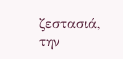ζεστασιά, την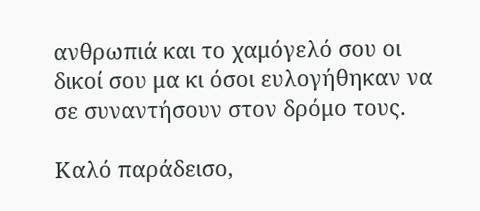ανθρωπιά και το χαμόγελό σου οι δικοί σου μα κι όσοι ευλογήθηκαν να σε συναντήσουν στον δρόμο τους.

Καλό παράδεισο,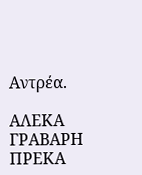Αντρέα.

ΑΛΕΚΑ ΓΡΑΒΑΡΗ ΠΡΕΚΑ